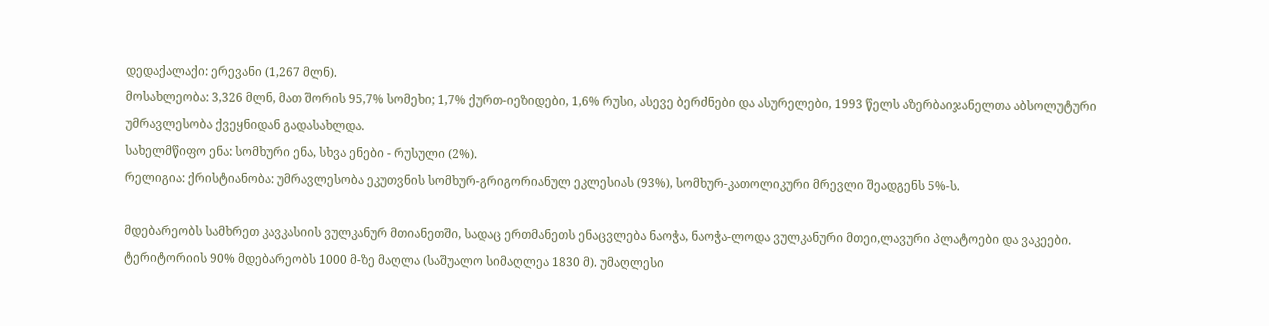დედაქალაქი: ერევანი (1,267 მლნ).
მოსახლეობა: 3,326 მლნ, მათ შორის 95,7% სომეხი; 1,7% ქურთ-იეზიდები, 1,6% რუსი, ასევე ბერძნები და ასურელები, 1993 წელს აზერბაიჯანელთა აბსოლუტური უმრავლესობა ქვეყნიდან გადასახლდა.
სახელმწიფო ენა: სომხური ენა, სხვა ენები - რუსული (2%).
რელიგია: ქრისტიანობა: უმრავლესობა ეკუთვნის სომხურ-გრიგორიანულ ეკლესიას (93%), სომხურ-კათოლიკური მრევლი შეადგენს 5%-ს.

მდებარეობს სამხრეთ კავკასიის ვულკანურ მთიანეთში, სადაც ერთმანეთს ენაცვლება ნაოჭა, ნაოჭა-ლოდა ვულკანური მთეი,ლავური პლატოები და ვაკეები. ტერიტორიის 90% მდებარეობს 1000 მ-ზე მაღლა (საშუალო სიმაღლეა 1830 მ). უმაღლესი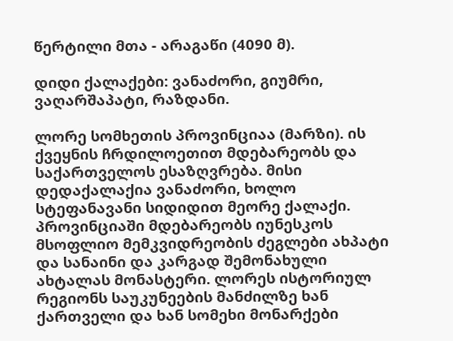წერტილი მთა - არაგაწი (4090 მ).

დიდი ქალაქები: ვანაძორი, გიუმრი, ვაღარშაპატი, რაზდანი.

ლორე სომხეთის პროვინციაა (მარზი). ის ქვეყნის ჩრდილოეთით მდებარეობს და საქართველოს ესაზღვრება. მისი დედაქალაქია ვანაძორი, ხოლო სტეფანავანი სიდიდით მეორე ქალაქი. პროვინციაში მდებარეობს იუნესკოს მსოფლიო მემკვიდრეობის ძეგლები ახპატი და სანაინი და კარგად შემონახული ახტალას მონასტერი. ლორეს ისტორიულ რეგიონს საუკუნეების მანძილზე ხან ქართველი და ხან სომეხი მონარქები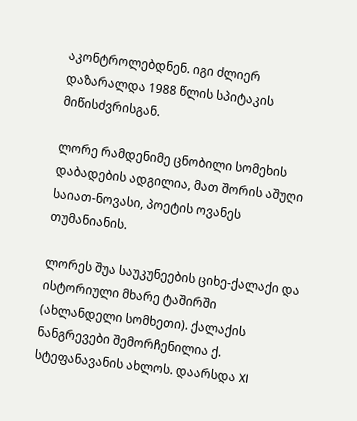აკონტროლებდნენ. იგი ძლიერ დაზარალდა 1988 წლის სპიტაკის მიწისძვრისგან.

ლორე რამდენიმე ცნობილი სომეხის დაბადების ადგილია, მათ შორის აშუღი საიათ-ნოვასი, პოეტის ოვანეს თუმანიანის.

ლორეს შუა საუკუნეების ციხე-ქალაქი და ისტორიული მხარე ტაშირში (ახლანდელი სომხეთი). ქალაქის ნანგრევები შემორჩენილია ქ. სტეფანავანის ახლოს. დაარსდა XI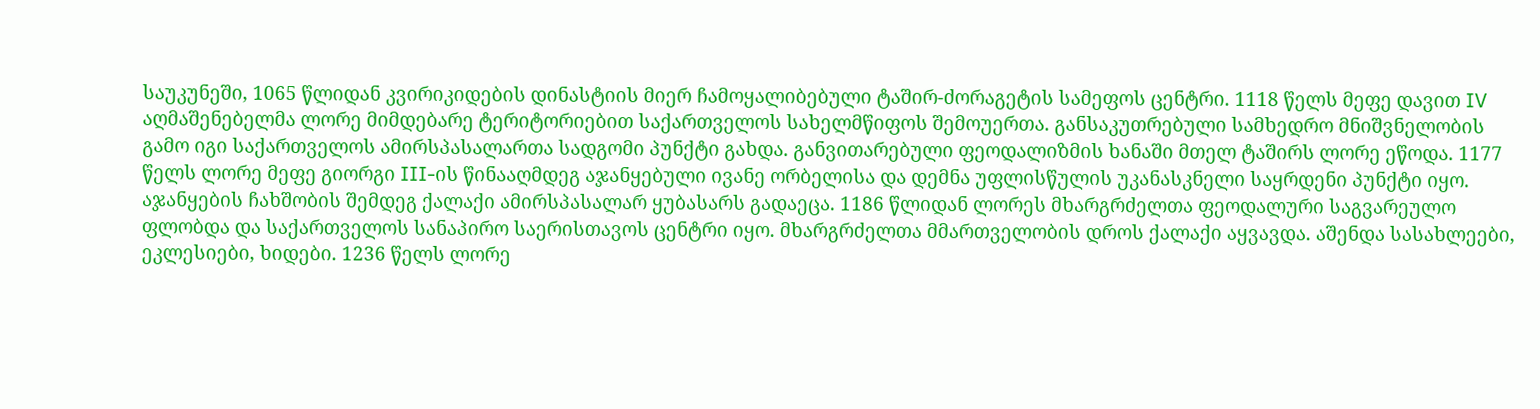საუკუნეში, 1065 წლიდან კვირიკიდების დინასტიის მიერ ჩამოყალიბებული ტაშირ-ძორაგეტის სამეფოს ცენტრი. 1118 წელს მეფე დავით IV აღმაშენებელმა ლორე მიმდებარე ტერიტორიებით საქართველოს სახელმწიფოს შემოუერთა. განსაკუთრებული სამხედრო მნიშვნელობის გამო იგი საქართველოს ამირსპასალართა სადგომი პუნქტი გახდა. განვითარებული ფეოდალიზმის ხანაში მთელ ტაშირს ლორე ეწოდა. 1177 წელს ლორე მეფე გიორგი III-ის წინააღმდეგ აჯანყებული ივანე ორბელისა და დემნა უფლისწულის უკანასკნელი საყრდენი პუნქტი იყო. აჯანყების ჩახშობის შემდეგ ქალაქი ამირსპასალარ ყუბასარს გადაეცა. 1186 წლიდან ლორეს მხარგრძელთა ფეოდალური საგვარეულო ფლობდა და საქართველოს სანაპირო საერისთავოს ცენტრი იყო. მხარგრძელთა მმართველობის დროს ქალაქი აყვავდა. აშენდა სასახლეები, ეკლესიები, ხიდები. 1236 წელს ლორე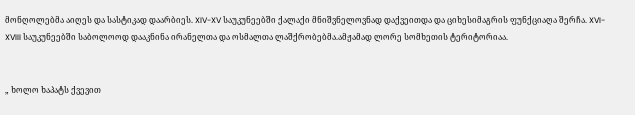მონღოლებმა აიღეს და სასტიკად დაარბიეს. XIV-XV საუკუნეებში ქალაქი მნიშვნელოვნად დაქვეითდა და ციხესიმაგრის ფუნქციაღა შერჩა. XVI-XVIII საუკუნეებში საბოლოოდ დააკნინა ირანელთა და ოსმალთა ლაშქრობებმა.ამჟამად ლორე სომხეთის ტერიტორიაა.


„ ხოლო ხაპატს ქვევით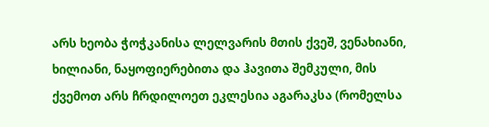არს ხეობა ჭოჭკანისა ლელვარის მთის ქვეშ, ვენახიანი, ხილიანი, ნაყოფიერებითა და ჰავითა შემკული, მის ქვემოთ არს ჩრდილოეთ ეკლესია აგარაკსა (რომელსა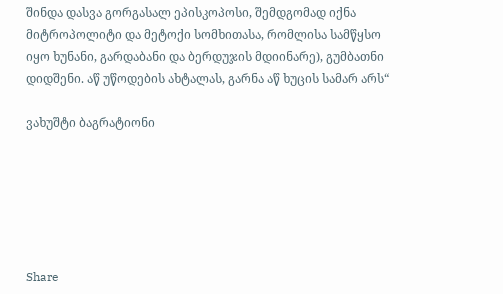შინდა დასვა გორგასალ ეპისკოპოსი, შემდგომად იქნა მიტროპოლიტი და მეტოქი სომხითასა, რომლისა სამწყსო იყო ხუნანი, გარდაბანი და ბერდუჯის მდიინარე), გუმბათნი დიდშენი. აწ უწოდების ახტალას, გარნა აწ ხუცის სამარ არს“

ვახუშტი ბაგრატიონი






Share